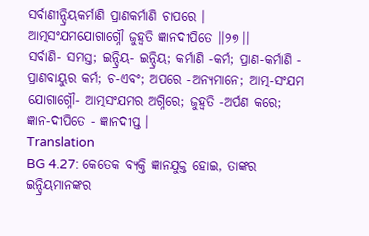ସର୍ବାଣୀନ୍ଦ୍ରିୟକର୍ମାଣି ପ୍ରାଣକର୍ମାଣି ଚାପରେ ।
ଆତ୍ମସଂଯମଯୋଗାଗ୍ନୌ ଜୁହ୍ୱତି ଜ୍ଞାନଦୀପିତେ ।।୨୭।।
ସର୍ବାଣି- ସମସ୍ତ; ଇନ୍ଦ୍ରିୟ- ଇନ୍ଦ୍ରିୟ; କର୍ମାଣି -କର୍ମ; ପ୍ରାଣ-କର୍ମାଣି - ପ୍ରାଣବାୟୁର କର୍ମ; ଚ-ଏବଂ; ଅପରେ -ଅନ୍ୟମାନେ; ଆତ୍ମ-ସଂଯମ ଯୋଗାଗ୍ନୌ- ଆତ୍ମସଂଯମର ଅଗ୍ନିରେ; ଜୁହ୍ୱତି -ଅର୍ପଣ କରେ; ଜ୍ଞାନ-ଦୀପିତେ - ଜ୍ଞାନଦୀପ୍ତ ।
Translation
BG 4.27: କେତେକ ବ୍ୟକ୍ତି ଜ୍ଞାନଯୁକ୍ତ ହୋଇ, ତାଙ୍କର ଇନ୍ଦ୍ରିୟମାନଙ୍କର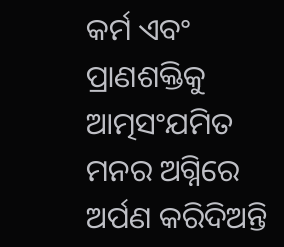କର୍ମ ଏବଂ ପ୍ରାଣଶକ୍ତିକୁ ଆତ୍ମସଂଯମିତ ମନର ଅଗ୍ନିରେ ଅର୍ପଣ କରିଦିଅନ୍ତି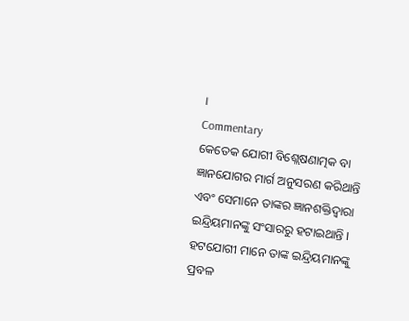।
Commentary
କେତେକ ଯୋଗୀ ବିଶ୍ଲେଷଣାତ୍ମକ ବା ଜ୍ଞାନଯୋଗର ମାର୍ଗ ଅନୁସରଣ କରିଥାନ୍ତି ଏବଂ ସେମାନେ ତାଙ୍କର ଜ୍ଞାନଶକ୍ତିଦ୍ୱାରା ଇନ୍ଦ୍ରିୟମାନଙ୍କୁ ସଂସାରରୁ ହଟାଇଥାନ୍ତି । ହଟଯୋଗୀ ମାନେ ତାଙ୍କ ଇନ୍ଦ୍ରିୟମାନଙ୍କୁ ପ୍ରବଳ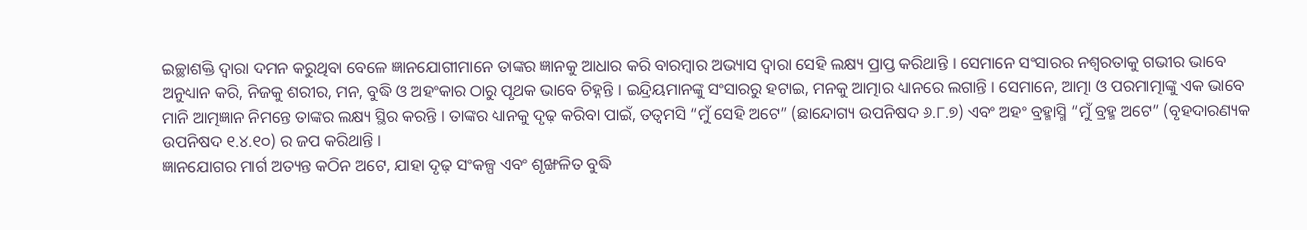ଇଚ୍ଛାଶକ୍ତି ଦ୍ୱାରା ଦମନ କରୁଥିବା ବେଳେ ଜ୍ଞାନଯୋଗୀମାନେ ତାଙ୍କର ଜ୍ଞାନକୁ ଆଧାର କରି ବାରମ୍ବାର ଅଭ୍ୟାସ ଦ୍ୱାରା ସେହି ଲକ୍ଷ୍ୟ ପ୍ରାପ୍ତ କରିଥାନ୍ତି । ସେମାନେ ସଂସାରର ନଶ୍ୱରତାକୁ ଗଭୀର ଭାବେ ଅନୁଧ୍ୟାନ କରି, ନିଜକୁ ଶରୀର, ମନ, ବୁଦ୍ଧି ଓ ଅହଂକାର ଠାରୁ ପୃଥକ ଭାବେ ଚିହ୍ନନ୍ତି । ଇନ୍ଦ୍ରିୟମାନଙ୍କୁ ସଂସାରରୁ ହଟାଇ, ମନକୁ ଆତ୍ମାର ଧ୍ୟାନରେ ଲଗାନ୍ତି । ସେମାନେ, ଆତ୍ମା ଓ ପରମାତ୍ମାଙ୍କୁ ଏକ ଭାବେ ମାନି ଆତ୍ମଜ୍ଞାନ ନିମନ୍ତେ ତାଙ୍କର ଲକ୍ଷ୍ୟ ସ୍ଥିର କରନ୍ତି । ତାଙ୍କର ଧ୍ୟାନକୁ ଦୃଢ଼ କରିବା ପାଇଁ, ତତ୍ୱମସି “ମୁଁ ସେହି ଅଟେ” (ଛାନ୍ଦୋଗ୍ୟ ଉପନିଷଦ ୬.୮.୭) ଏବଂ ଅହଂ ବ୍ରହ୍ମାସ୍ମି “ମୁଁ ବ୍ରହ୍ମ ଅଟେ” (ବୃହଦାରଣ୍ୟକ ଉପନିଷଦ ୧.୪.୧୦) ର ଜପ କରିଥାନ୍ତି ।
ଜ୍ଞାନଯୋଗର ମାର୍ଗ ଅତ୍ୟନ୍ତ କଠିନ ଅଟେ, ଯାହା ଦୃଢ଼ ସଂକଳ୍ପ ଏବଂ ଶୃଙ୍ଖଳିତ ବୁଦ୍ଧି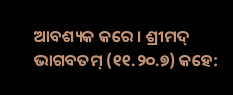ଆବଶ୍ୟକ କରେ । ଶ୍ରୀମଦ୍ ଭାଗବତମ୍ (୧୧.୨୦.୭) କହେ: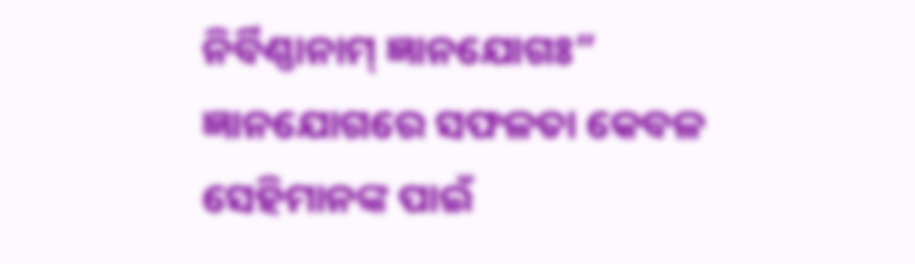ନିର୍ବିଣ୍ଣାନାମ୍ ଜ୍ଞାନଯୋଗଃ” ଜ୍ଞାନଯୋଗରେ ସଫଳତା କେବଳ ସେହିମାନଙ୍କ ପାଇଁ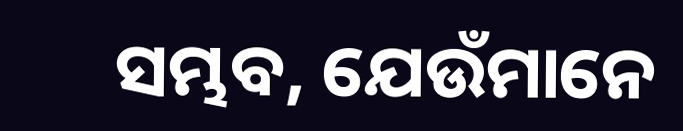ସମ୍ଭବ, ଯେଉଁମାନେ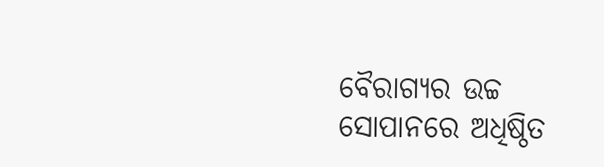ବୈରାଗ୍ୟର ଉଚ୍ଚ ସୋପାନରେ ଅଧିଷ୍ଠିତ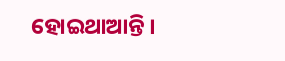ହୋଇଥାଆନ୍ତି ।